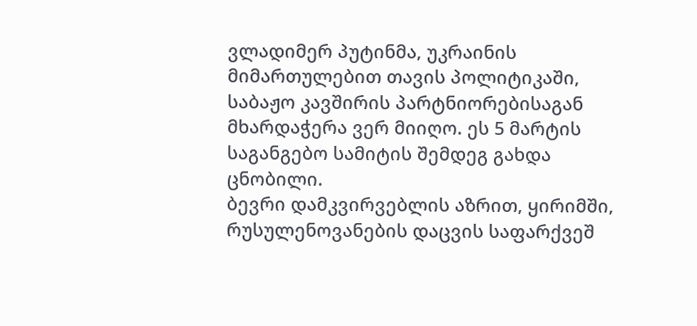ვლადიმერ პუტინმა, უკრაინის მიმართულებით თავის პოლიტიკაში, საბაჟო კავშირის პარტნიორებისაგან მხარდაჭერა ვერ მიიღო. ეს 5 მარტის საგანგებო სამიტის შემდეგ გახდა ცნობილი.
ბევრი დამკვირვებლის აზრით, ყირიმში, რუსულენოვანების დაცვის საფარქვეშ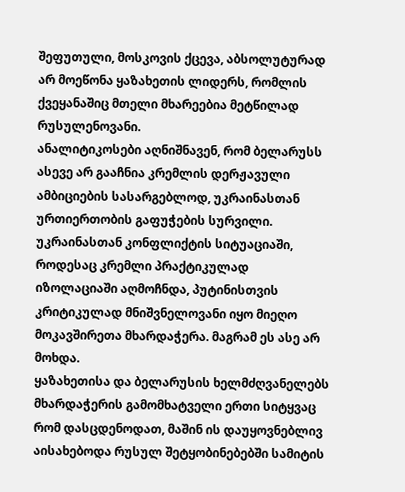შეფუთული, მოსკოვის ქცევა, აბსოლუტურად არ მოეწონა ყაზახეთის ლიდერს, რომლის ქვეყანაშიც მთელი მხარეებია მეტწილად რუსულენოვანი.
ანალიტიკოსები აღნიშნავენ, რომ ბელარუსს ასევე არ გააჩნია კრემლის დერჟავული ამბიციების სასარგებლოდ, უკრაინასთან ურთიერთობის გაფუჭების სურვილი.
უკრაინასთან კონფლიქტის სიტუაციაში, როდესაც კრემლი პრაქტიკულად იზოლაციაში აღმოჩნდა, პუტინისთვის კრიტიკულად მნიშვნელოვანი იყო მიეღო მოკავშირეთა მხარდაჭერა. მაგრამ ეს ასე არ მოხდა.
ყაზახეთისა და ბელარუსის ხელმძღვანელებს მხარდაჭერის გამომხატველი ერთი სიტყვაც რომ დასცდენოდათ, მაშინ ის დაუყოვნებლივ აისახებოდა რუსულ შეტყობინებებში სამიტის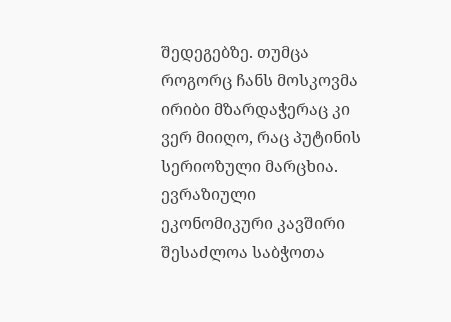შედეგებზე. თუმცა როგორც ჩანს მოსკოვმა ირიბი მზარდაჭერაც კი ვერ მიიღო, რაც პუტინის სერიოზული მარცხია.
ევრაზიული ეკონომიკური კავშირი შესაძლოა საბჭოთა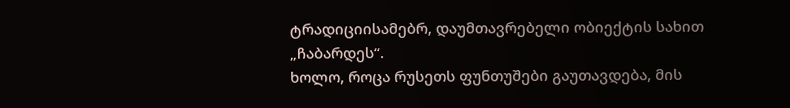ტრადიციისამებრ, დაუმთავრებელი ობიექტის სახით „ჩაბარდეს“.
ხოლო, როცა რუსეთს ფუნთუშები გაუთავდება, მის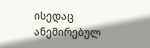ისედაც ანემირებულ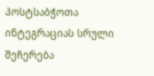პოსტსაბჭოთა ინტეგრაციას სრული შეჩერება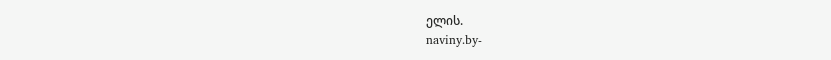ელის.
naviny.by-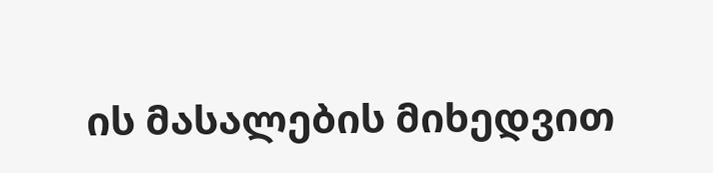ის მასალების მიხედვით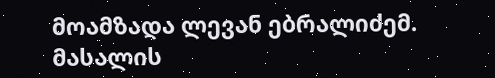მოამზადა ლევან ებრალიძემ.
მასალის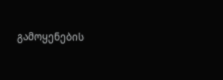გამოყენების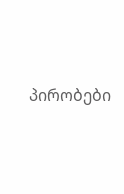პირობები